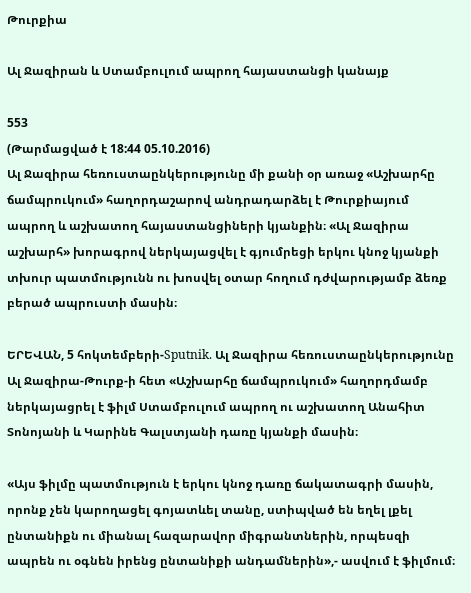Թուրքիա

Ալ Ջազիրան և Ստամբուլում ապրող հայաստանցի կանայք

553
(Թարմացված է 18:44 05.10.2016)
Ալ Ջազիրա հեռուստաընկերությունը մի քանի օր առաջ «Աշխարհը ճամպրուկում» հաղորդաշարով անդրադարձել է Թուրքիայում ապրող և աշխատող հայաստանցիների կյանքին։ «Ալ Ջազիրա աշխարհ» խորագրով ներկայացվել է գյումրեցի երկու կնոջ կյանքի տխուր պատմությունն ու խոսվել օտար հողում դժվարությամբ ձեռք բերած ապրուստի մասին։

ԵՐԵՎԱՆ, 5 հոկտեմբերի-Sputnik. Ալ Ջազիրա հեռուստաընկերությունը Ալ Ջազիրա-Թուրք-ի հետ «Աշխարհը ճամպրուկում» հաղորդմամբ ներկայացրել է ֆիլմ Ստամբուլում ապրող ու աշխատող Անահիտ Տոնոյանի և Կարինե Գալստյանի դառը կյանքի մասին։

«Այս ֆիլմը պատմություն է երկու կնոջ դառը ճակատագրի մասին, որոնք չեն կարողացել գոյատևել տանը, ստիպված են եղել լքել ընտանիքն ու միանալ հազարավոր միգրանտներին, որպեսզի ապրեն ու օգնեն իրենց ընտանիքի անդամներին»,- ասվում է ֆիլմում։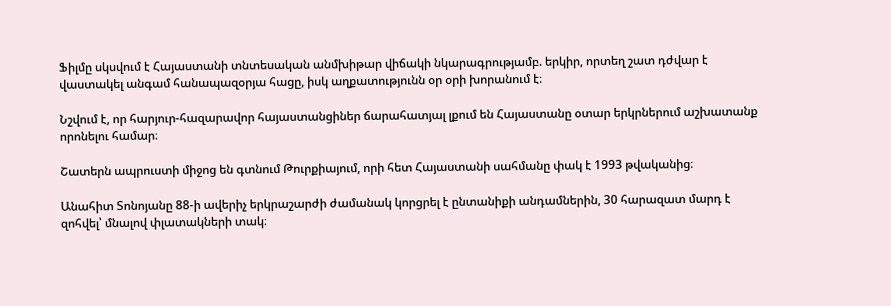Ֆիլմը սկսվում է Հայաստանի տնտեսական անմխիթար վիճակի նկարագրությամբ. երկիր, որտեղ շատ դժվար է վաստակել անգամ հանապազօրյա հացը, իսկ աղքատությունն օր օրի խորանում է։

Նշվում է, որ հարյուր-հազարավոր հայաստանցիներ ճարահատյալ լքում են Հայաստանը օտար երկրներում աշխատանք որոնելու համար։

Շատերն ապրուստի միջոց են գտնում Թուրքիայում, որի հետ Հայաստանի սահմանը փակ է 1993 թվականից։

Անահիտ Տոնոյանը 88-ի ավերիչ երկրաշարժի ժամանակ կորցրել է ընտանիքի անդամներին, 30 հարազատ մարդ է զոհվել՝ մնալով փլատակների տակ։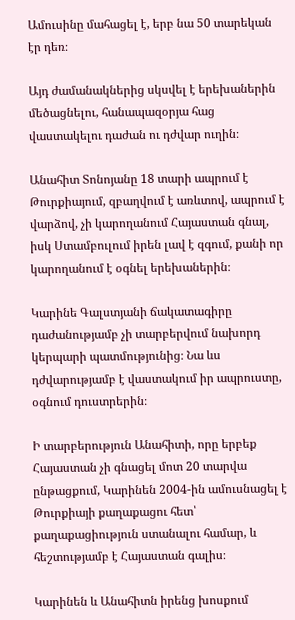Ամուսինը մահացել է, երբ նա 50 տարեկան էր դեռ։

Այդ ժամանակներից սկսվել է երեխաներին մեծացնելու, հանապազօրյա հաց վաստակելու դաժան ու դժվար ուղին։

Անահիտ Տոնոյանը 18 տարի ապրում է Թուրքիայում, զբաղվում է առևտով, ապրում է վարձով, չի կարողանում Հայաստան գնալ, իսկ Ստամբուլում իրեն լավ է զգում, քանի որ կարողանում է օգնել երեխաներին։

Կարինե Գալստյանի ճակատագիրը դաժանությամբ չի տարբերվում նախորդ կերպարի պատմությունից։ Նա ևս դժվարությամբ է վաստակում իր ապրուստը, օգնում դուստրերին։

Ի տարբերություն Անահիտի, որը երբեք Հայաստան չի գնացել մոտ 20 տարվա ընթացքում, Կարինեն 2004-ին ամուսնացել է Թուրքիայի քաղաքացու հետ՝ քաղաքացիություն ստանալու համար, և հեշտությամբ է Հայաստան գալիս։

Կարինեն և Անահիտն իրենց խոսքում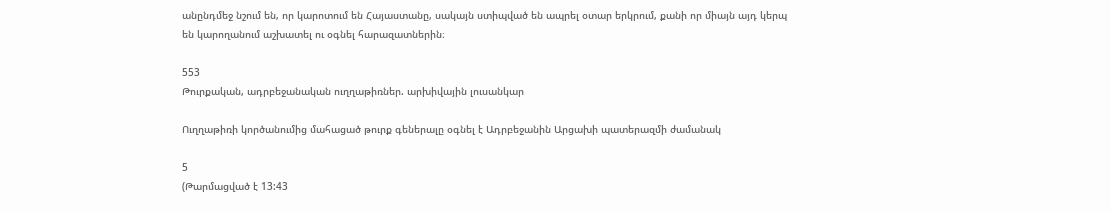անընդմեջ նշում են, որ կարոտում են Հայաստանը, սակայն ստիպված են ապրել օտար երկրում, քանի որ միայն այդ կերպ են կարողանում աշխատել ու օգնել հարազատներին։

553
Թուրքական, ադրբեջանական ուղղաթիռներ. արխիվային լուսանկար

Ուղղաթիռի կործանումից մահացած թուրք գեներալը օգնել է Ադրբեջանին Արցախի պատերազմի ժամանակ

5
(Թարմացված է 13:43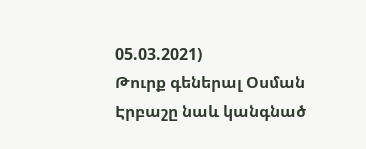05.03.2021)
Թուրք գեներալ Օսման Էրբաշը նաև կանգնած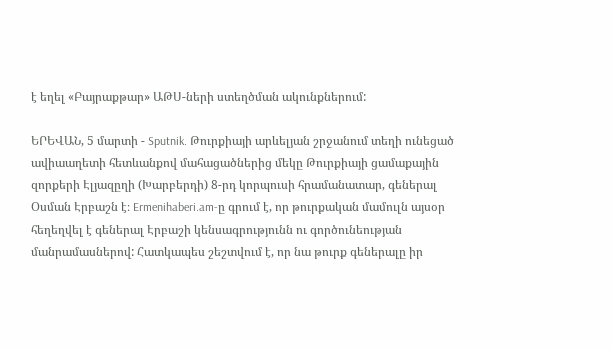է եղել «Բայրաքթար» ԱԹՍ-ների ստեղծման ակունքներում:

ԵՐԵՎԱՆ, 5 մարտի - Sputnik. Թուրքիայի արևելյան շրջանում տեղի ունեցած ավիաաղետի հետևանքով մահացածներից մեկը Թուրքիայի ցամաքային զորքերի Էլյազըղի (Խարբերդի) 8-րդ կորպուսի հրամանատար, գեներալ Օսման Էրբաշն է։ Ermenihaberi.am-ը գրում է, որ թուրքական մամուլն այսօր հեղեղվել է գեներալ Էրբաշի կենսագրությունն ու գործունեության մանրամասներով: Հատկապես շեշտվում է, որ նա թուրք գեներալը իր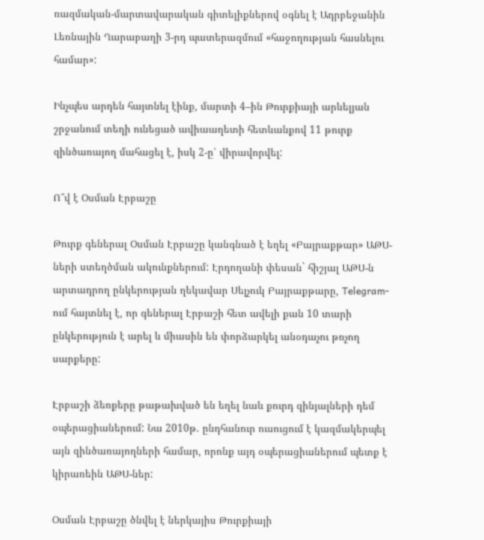ռազմական-մարտավարական գիտելիքներով օգնել է Ադրբեջանին Լեռնային Ղարաբաղի 3-րդ պատերազմում «հաջողության հասնելու համար»:

Ինչպես արդեն հայտնել էինք, մարտի 4–ին Թուրքիայի արևելյան շրջանում տեղի ունեցած ավիաաղետի հետևանքով 11 թուրք զինծառայող մահացել է, իսկ 2-ը՝ վիրավորվել:

Ո՞վ է Օսման Էրբաշը

Թուրք գեներալ Օսման Էրբաշը կանգնած է եղել «Բայրաքթար» ԱԹՍ-ների ստեղծման ակունքներում: Էրդողանի փեսան` հիշյալ ԱԹՍ-ն արտադրող ընկերության ղեկավար Սելչուկ Բայրաքթարը, Telegram-ում հայտնել է, որ գեներալ Էրբաշի հետ ավելի քան 10 տարի ընկերություն է արել և միասին են փորձարկել անօդաչու թռչող սարքերը:

Էրբաշի ձեռքերը թաթախված են եղել նաև քուրդ զինյալների դեմ օպերացիաներում: Նա 2010թ. ընդհանուր ուսուցում է կազմակերպել այն զինծառայողների համար, որոնք այդ օպերացիաներում պետք է կիրառեին ԱԹՍ-ներ:

Օսման Էրբաշը ծնվել է ներկայիս Թուրքիայի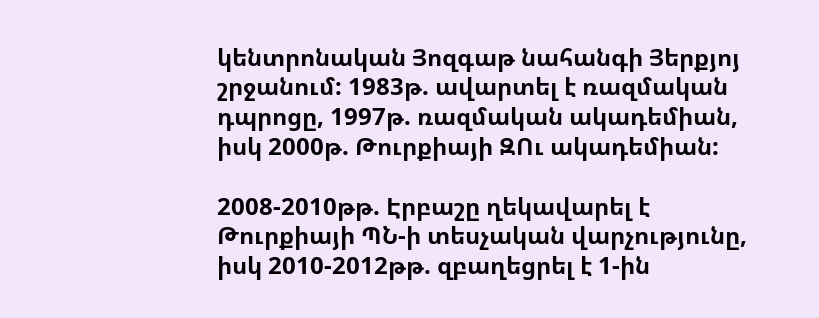կենտրոնական Յոզգաթ նահանգի Յերքյոյ շրջանում: 1983թ. ավարտել է ռազմական դպրոցը, 1997թ. ռազմական ակադեմիան, իսկ 2000թ. Թուրքիայի ԶՈւ ակադեմիան:

2008-2010թթ. Էրբաշը ղեկավարել է Թուրքիայի ՊՆ-ի տեսչական վարչությունը, իսկ 2010-2012թթ. զբաղեցրել է 1-ին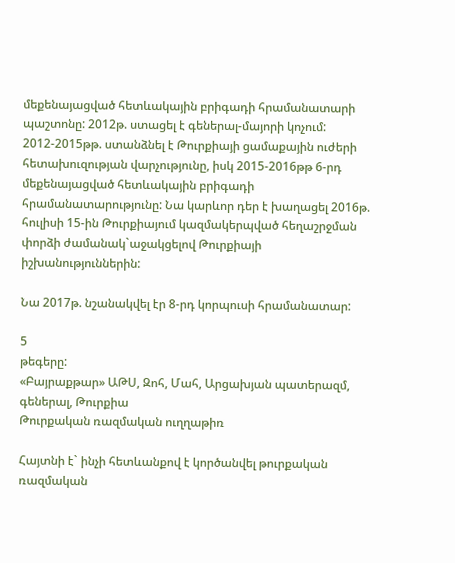մեքենայացված հետևակային բրիգադի հրամանատարի պաշտոնը: 2012թ. ստացել է գեներալ-մայորի կոչում: 2012-2015թթ. ստանձնել է Թուրքիայի ցամաքային ուժերի հետախուզության վարչությունը, իսկ 2015-2016թթ 6-րդ մեքենայացված հետևակային բրիգադի հրամանատարությունը: Նա կարևոր դեր է խաղացել 2016թ. հուլիսի 15-ին Թուրքիայում կազմակերպված հեղաշրջման փորձի ժամանակ`աջակցելով Թուրքիայի իշխանություններին:

Նա 2017թ. նշանակվել էր 8-րդ կորպուսի հրամանատար:

5
թեգերը:
«Բայրաքթար» ԱԹՍ, Զոհ, Մահ, Արցախյան պատերազմ, գեներալ, Թուրքիա
Թուրքական ռազմական ուղղաթիռ

Հայտնի է` ինչի հետևանքով է կործանվել թուրքական ռազմական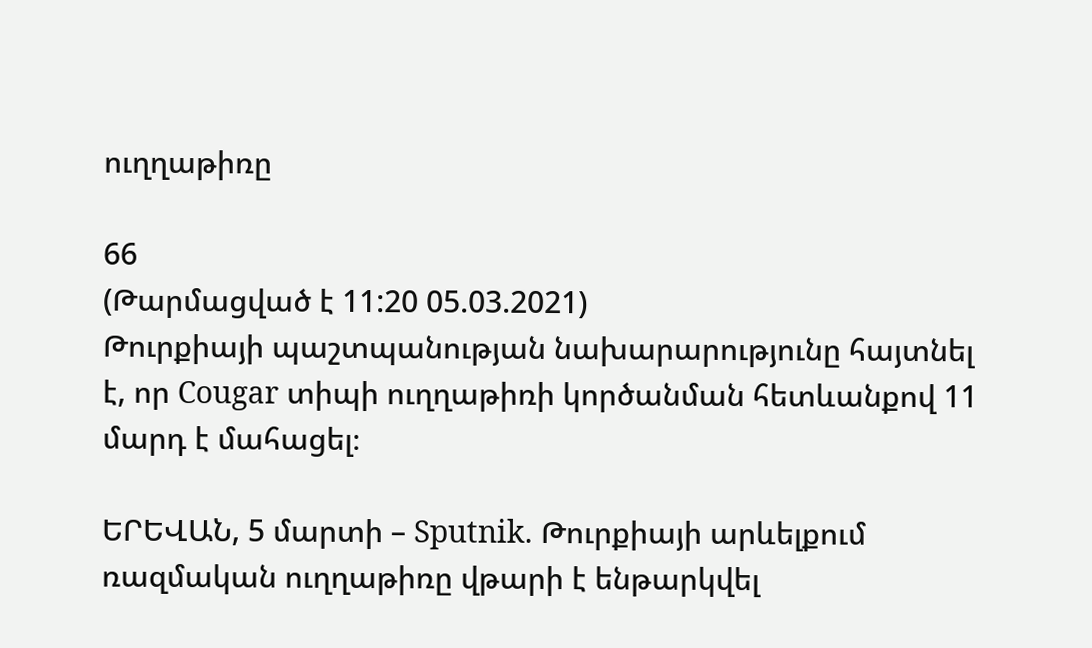ուղղաթիռը

66
(Թարմացված է 11:20 05.03.2021)
Թուրքիայի պաշտպանության նախարարությունը հայտնել է, որ Cougar տիպի ուղղաթիռի կործանման հետևանքով 11 մարդ է մահացել։

ԵՐԵՎԱՆ, 5 մարտի – Sputnik. Թուրքիայի արևելքում ռազմական ուղղաթիռը վթարի է ենթարկվել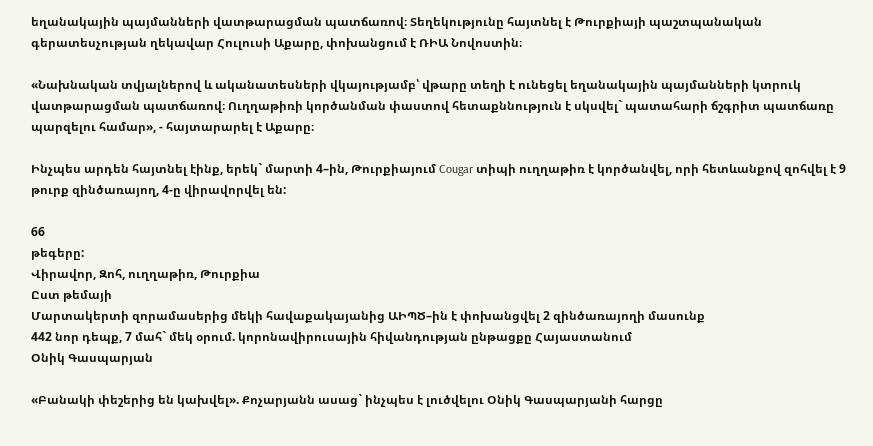եղանակային պայմանների վատթարացման պատճառով։ Տեղեկությունը հայտնել է Թուրքիայի պաշտպանական գերատեսչության ղեկավար Հուլուսի Աքարը, փոխանցում է ՌԻԱ Նովոստին։

«Նախնական տվյալներով և ականատեսների վկայությամբ՝ վթարը տեղի է ունեցել եղանակային պայմանների կտրուկ վատթարացման պատճառով։ Ուղղաթիռի կործանման փաստով հետաքննություն է սկսվել` պատահարի ճշգրիտ պատճառը պարզելու համար», - հայտարարել է Աքարը։

Ինչպես արդեն հայտնել էինք, երեկ` մարտի 4–ին, Թուրքիայում Cougar տիպի ուղղաթիռ է կործանվել, որի հետևանքով զոհվել է 9 թուրք զինծառայող, 4-ը վիրավորվել են:

66
թեգերը:
Վիրավոր, Զոհ, ուղղաթիռ, Թուրքիա
Ըստ թեմայի
Մարտակերտի զորամասերից մեկի հավաքակայանից ԱԻՊԾ–ին է փոխանցվել 2 զինծառայողի մասունք
442 նոր դեպք, 7 մահ` մեկ օրում. կորոնավիրուսային հիվանդության ընթացքը Հայաստանում
Օնիկ Գասպարյան

«Բանակի փեշերից են կախվել». Քոչարյանն ասաց` ինչպես է լուծվելու Օնիկ Գասպարյանի հարցը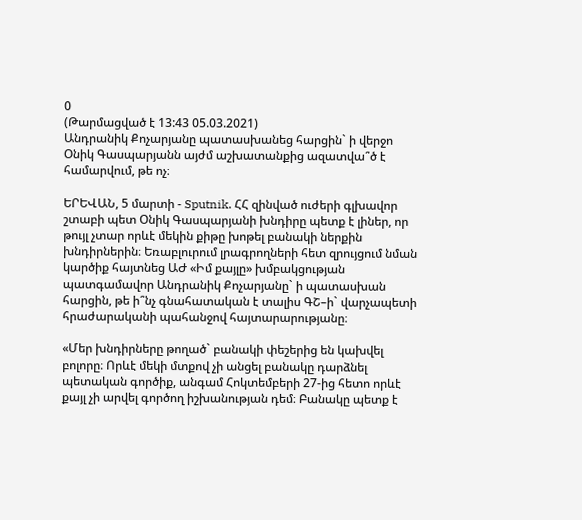0
(Թարմացված է 13:43 05.03.2021)
Անդրանիկ Քոչարյանը պատասխանեց հարցին` ի վերջո Օնիկ Գասպարյանն այժմ աշխատանքից ազատվա՞ծ է համարվում, թե ոչ։

ԵՐԵՎԱՆ, 5 մարտի - Sputnik. ՀՀ զինված ուժերի գլխավոր շտաբի պետ Օնիկ Գասպարյանի խնդիրը պետք է լիներ, որ թույլ չտար որևէ մեկին քիթը խոթել բանակի ներքին խնդիրներին։ Եռաբլուրում լրագրողների հետ զրույցում նման կարծիք հայտնեց ԱԺ «Իմ քայլը» խմբակցության պատգամավոր Անդրանիկ Քոչարյանը` ի պատասխան հարցին, թե ի՞նչ գնահատական է տալիս ԳՇ–ի` վարչապետի հրաժարականի պահանջով հայտարարությանը։

«Մեր խնդիրները թողած` բանակի փեշերից են կախվել բոլորը։ Որևէ մեկի մտքով չի անցել բանակը դարձնել պետական գործիք, անգամ Հոկտեմբերի 27-ից հետո որևէ քայլ չի արվել գործող իշխանության դեմ։ Բանակը պետք է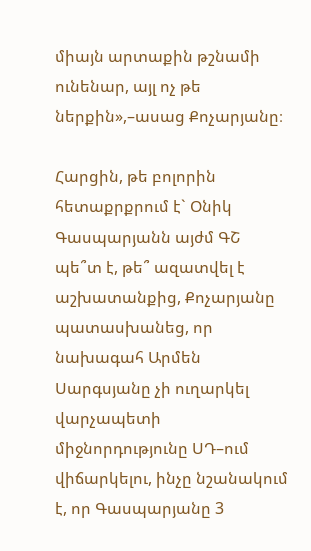միայն արտաքին թշնամի ունենար, այլ ոչ թե ներքին»,–ասաց Քոչարյանը։

Հարցին, թե բոլորին հետաքրքրում է` Օնիկ Գասպարյանն այժմ ԳՇ պե՞տ է, թե՞ ազատվել է աշխատանքից, Քոչարյանը պատասխանեց, որ նախագահ Արմեն Սարգսյանը չի ուղարկել վարչապետի միջնորդությունը ՍԴ–ում վիճարկելու, ինչը նշանակում է, որ Գասպարյանը 3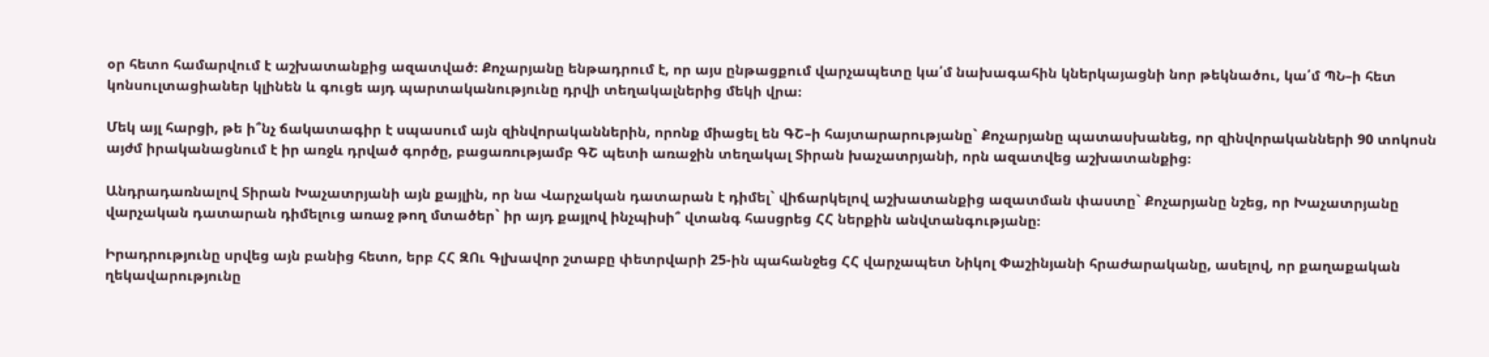օր հետո համարվում է աշխատանքից ազատված։ Քոչարյանը ենթադրում է, որ այս ընթացքում վարչապետը կա՛մ նախագահին կներկայացնի նոր թեկնածու, կա՛մ ՊՆ–ի հետ կոնսուլտացիաներ կլինեն և գուցե այդ պարտականությունը դրվի տեղակալներից մեկի վրա։

Մեկ այլ հարցի, թե ի՞նչ ճակատագիր է սպասում այն զինվորականներին, որոնք միացել են ԳՇ–ի հայտարարությանը` Քոչարյանը պատասխանեց, որ զինվորականների 90 տոկոսն այժմ իրականացնում է իր առջև դրված գործը, բացառությամբ ԳՇ պետի առաջին տեղակալ Տիրան խաչատրյանի, որն ազատվեց աշխատանքից։

Անդրադառնալով Տիրան Խաչատրյանի այն քայլին, որ նա Վարչական դատարան է դիմել` վիճարկելով աշխատանքից ազատման փաստը` Քոչարյանը նշեց, որ Խաչատրյանը վարչական դատարան դիմելուց առաջ թող մտածեր` իր այդ քայլով ինչպիսի՞ վտանգ հասցրեց ՀՀ ներքին անվտանգությանը։

Իրադրությունը սրվեց այն բանից հետո, երբ ՀՀ ԶՈւ Գլխավոր շտաբը փետրվարի 25-ին պահանջեց ՀՀ վարչապետ Նիկոլ Փաշինյանի հրաժարականը, ասելով, որ քաղաքական ղեկավարությունը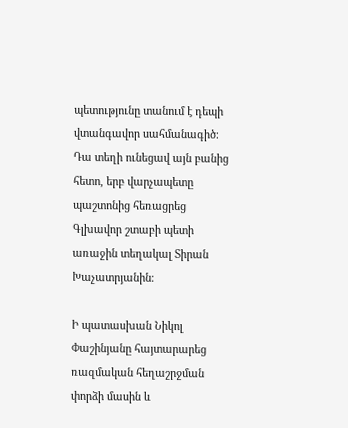պետությունը տանում է դեպի վտանգավոր սահմանագիծ։ Դա տեղի ունեցավ այն բանից հետո, երբ վարչապետը պաշտոնից հեռացրեց Գլխավոր շտաբի պետի առաջին տեղակալ Տիրան Խաչատրյանին։

Ի պատասխան Նիկոլ Փաշինյանը հայտարարեց ռազմական հեղաշրջման փորձի մասին և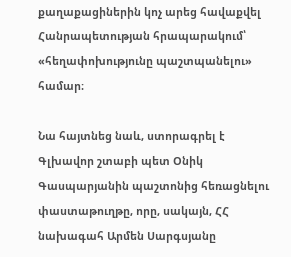քաղաքացիներին կոչ արեց հավաքվել Հանրապետության հրապարակում՝ «հեղափոխությունը պաշտպանելու» համար։

Նա հայտնեց նաև, ստորագրել է Գլխավոր շտաբի պետ Օնիկ Գասպարյանին պաշտոնից հեռացնելու փաստաթուղթը, որը, սակայն, ՀՀ նախագահ Արմեն Սարգսյանը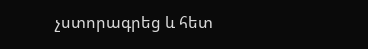չստորագրեց և հետ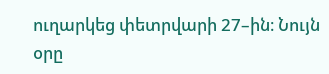ուղարկեց փետրվարի 27–ին։ Նույն օրը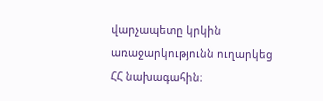վարչապետը կրկին առաջարկությունն ուղարկեց ՀՀ նախագահին։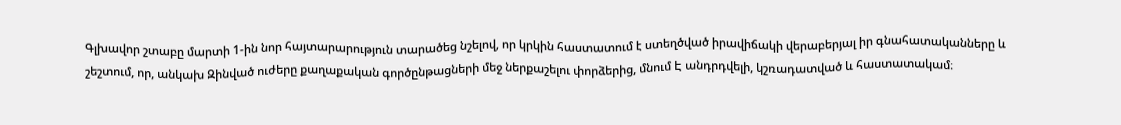Գլխավոր շտաբը մարտի 1-ին նոր հայտարարություն տարածեց նշելով, որ կրկին հաստատում է ստեղծված իրավիճակի վերաբերյալ իր գնահատականները և շեշտում, որ, անկախ Զինված ուժերը քաղաքական գործընթացների մեջ ներքաշելու փորձերից, մնում Է անդրդվելի, կշռադատված և հաստատակամ։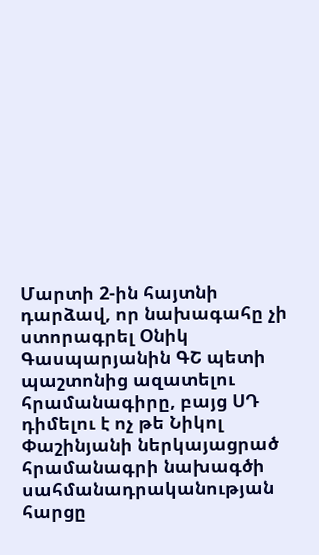Մարտի 2-ին հայտնի դարձավ, որ նախագահը չի ստորագրել Օնիկ Գասպարյանին ԳՇ պետի պաշտոնից ազատելու հրամանագիրը, բայց ՍԴ դիմելու է ոչ թե Նիկոլ Փաշինյանի ներկայացրած հրամանագրի նախագծի սահմանադրականության հարցը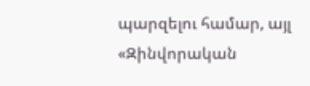պարզելու համար, այլ «Զինվորական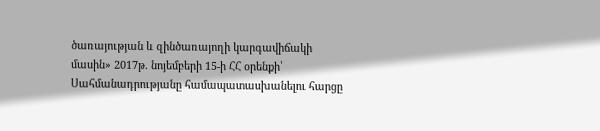ծառայության և զինծառայողի կարգավիճակի մասին» 2017թ. նոյեմբերի 15-ի ՀՀ օրենքի՝ Սահմանադրությանը համապատասխանելու հարցը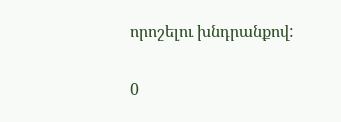որոշելու խնդրանքով:

0